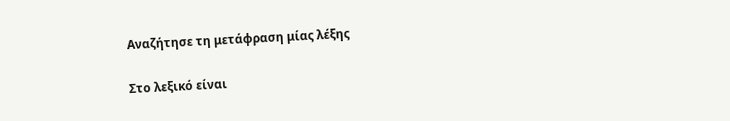Αναζήτησε τη μετάφραση μίας λέξης

Στο λεξικό είναι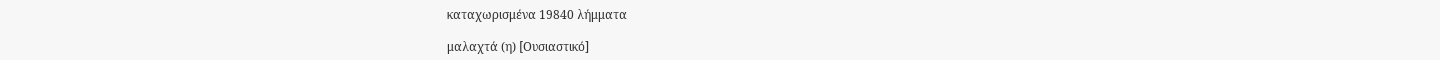καταχωρισμένα 19840 λήμματα

μαλαχτά (η) [Ουσιαστικό]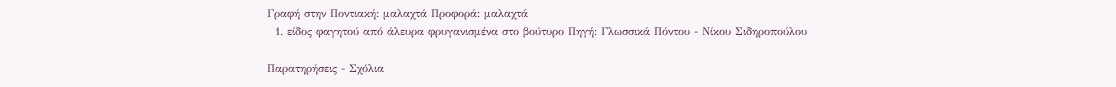Γραφή στην Ποντιακή: μαλαχτά Προφορά: μαλαχτά
  1. είδος φαγητού από άλευρα φρυγανισμένα στο βούτυρο Πηγή: Γλωσσικά Πόντου - Νίκου Σιδηροπούλου

Παρατηρήσεις - Σχόλια